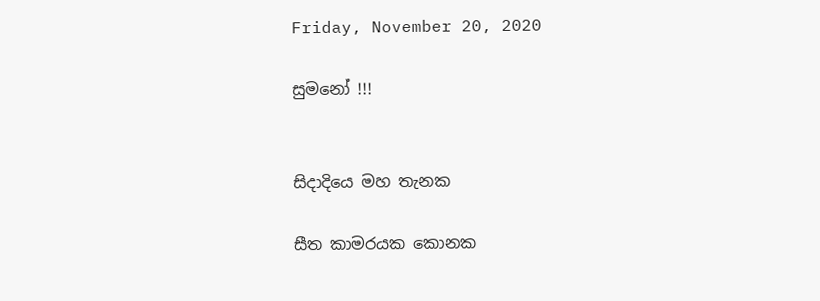Friday, November 20, 2020

සුමනෝ !!!


සිදාදියෙ මහ තැනක

සීත කාමරයක කොනක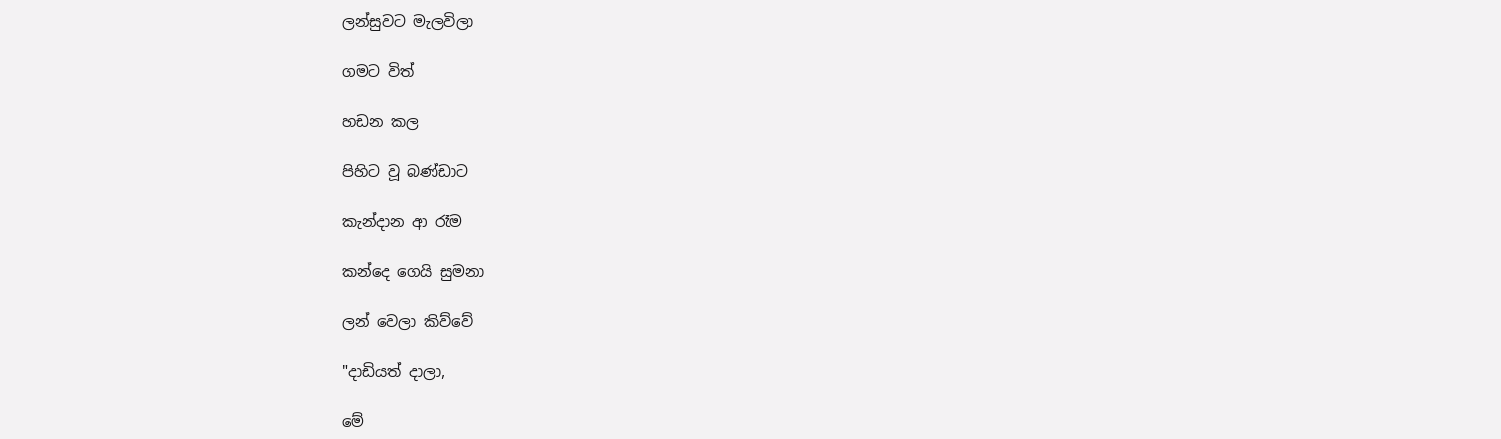ලන්සුවට මැලවිලා

ගමට විත්

හඩන කල

පිහිට වූ බණ්ඩාට

කැන්දාන ආ රෑම

කන්දෙ ගෙයි සුමනා

ලන් වෙලා කිව්වේ

"දාඩියත් දාලා,

මේ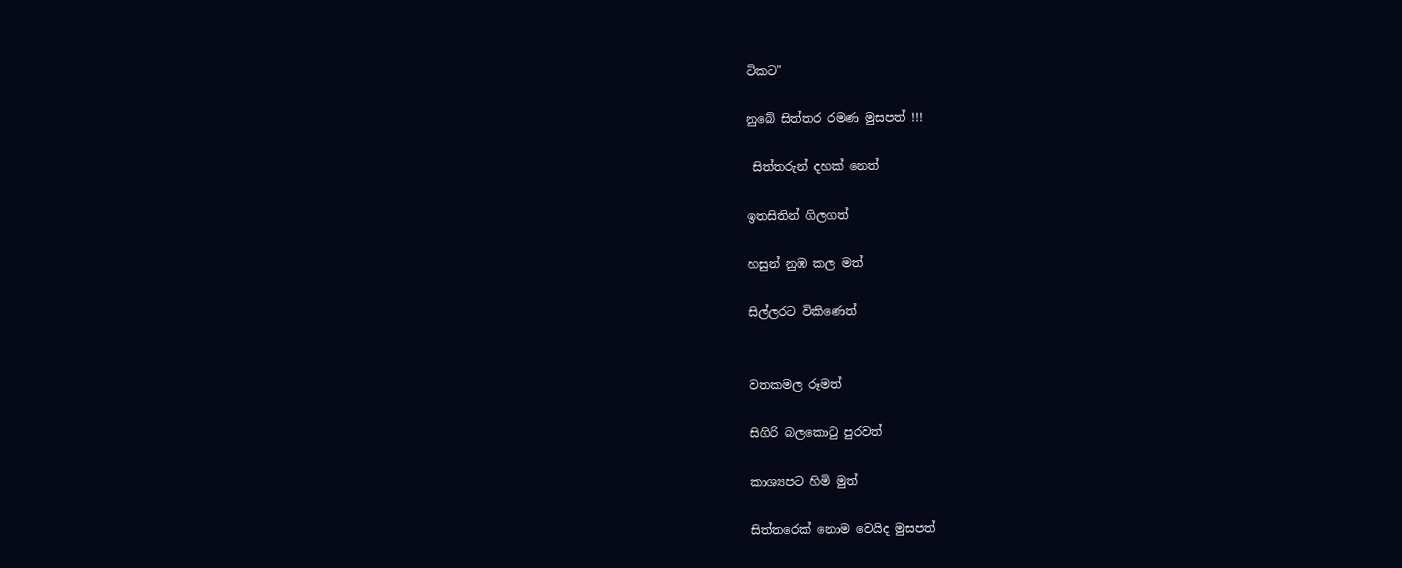ටිකට"

නුබේ සිත්තර රමණ මුසපත් !!!

 සිත්තරුන් දහක් නෙත්

ඉතසිතින් ගිලගත්

හසුන් නුඹ කල මත්

සිල්ලරට විකිණෙත්


වතකමල රූමත්

සිගිරි බලකොටු පුරවත්

කාශ්‍යපට හිමි මුත්

සිත්තරෙක් නොම වෙයිද මුසපත්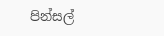පින්සල්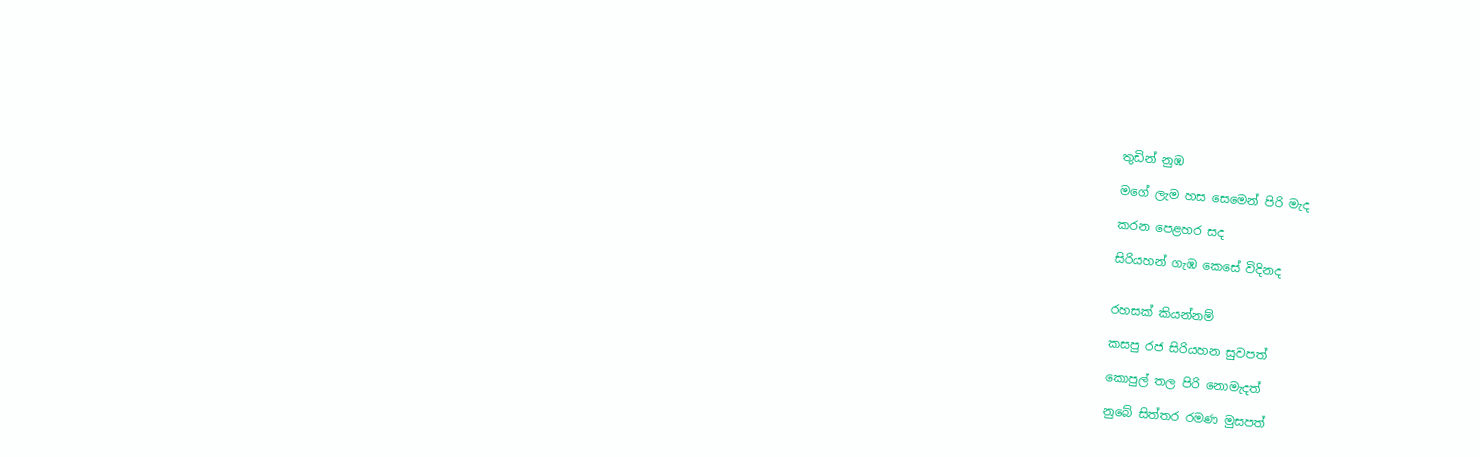තුඩින් නුඹ

මගේ ලැම හස සෙමෙන් පිරි මැද

කරන පෙළහර සද

සිරියහන් ගැඹ කෙසේ විදිනද


රහසක් කියන්නම්

කසපු රජ සිරියහන සුවපත්

කොපුල් තල පිරි නොමැදත්

නුබේ සිත්තර රමණ මුසපත්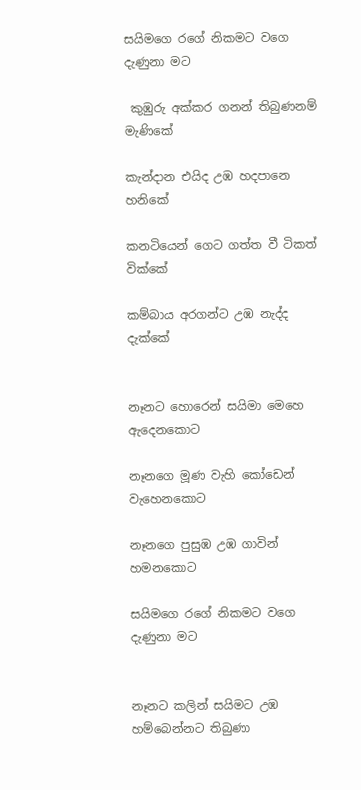සයිමගෙ රගේ නිකමට වගෙ දැණුනා මට

 කුඹුරු අක්කර ගනන් තිබුණනම් මැණිකේ

කැන්දාන එයිද උඹ හදපානෙ හනිකේ

කනටියෙන් ගෙට ගත්ත වී ටිකත් වික්කේ

කම්බාය අරගන්ට උඹ නැද්ද දැක්කේ


නෑනට හොරෙන් සයිමා මෙහෙ ඇදෙනකොට

නෑනගෙ මූණ වැහි කෝඩෙන් වැහෙනකොට

නෑනගෙ පුසුඹ උඹ ගාවින් හමනකොට

සයිමගෙ රගේ නිකමට වගෙ දැණුනා මට


නෑනට කලින් සයිමට උඹ හම්බෙන්නට තිබුණා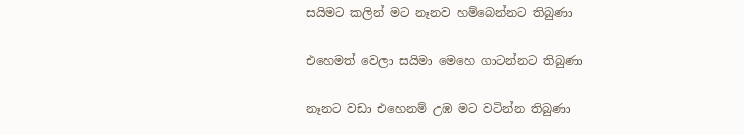සයිමට කලින් මට නෑනව හම්බෙන්නට තිබුණා

එහෙමත් වෙලා සයිමා මෙහෙ ගාටන්නට තිබුණා

නෑනට වඩා එහෙනම් උඹ මට වටින්න තිබුණා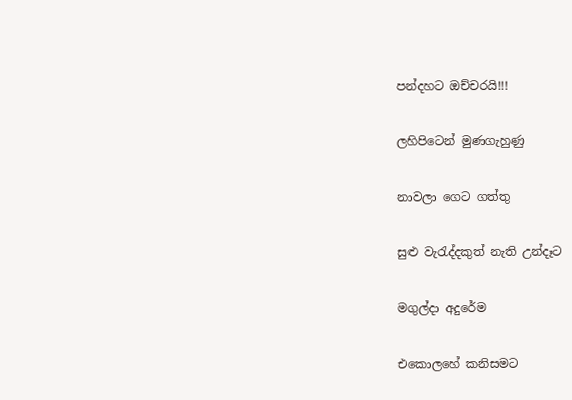පන්දහට ඔච්චරයි!!!

ලහිපිටෙන් මුණගැහුණු

නාවලා ගෙට ගත්තු

සුළු වැරැද්දකුත් නැති උන්දෑට

මගුල්දා අදුරේම

එකොලහේ කනිසමට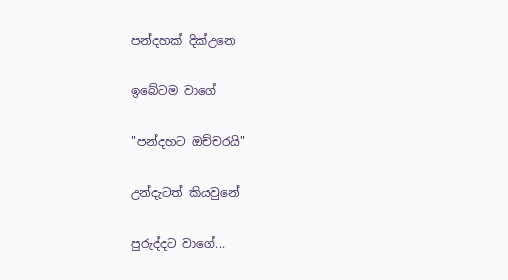පන්දහක් දික්උනෙ

ඉබේටම වාගේ

"පන්දහට ඔච්චරයි"

උන්දැටත් කියවුනේ

පුරුද්දට වාගේ...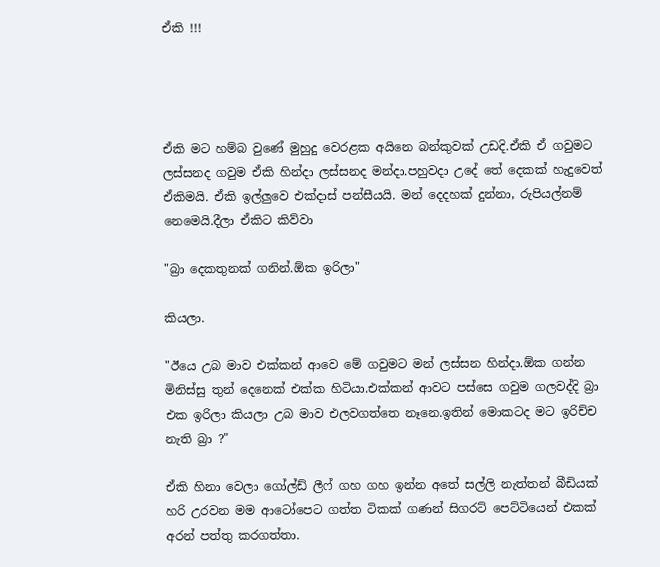ඒකි !!!




ඒකි මට හම්බ වුණේ මුහුදු වෙරළක අයිනෙ බන්කුවක් උඩදි.ඒකි ඒ ගවුමට ලස්සනද ගවුම ඒකි හින්දා ලස්සනද මන්දා.පහුවදා උදේ තේ දෙකක් හැදුවෙත් ඒකිමයි. ඒකි ඉල්ලුවෙ එක්දාස් පන්සීයයි. මන් දෙදහක් දුන්නා, රුපියල්නම් නෙමෙයි.දීලා ඒකිට කිව්වා

"බ්‍රා දෙකතුනක් ගනින්.ඕක ඉරිලා"

කියලා.

"ඊයෙ උබ මාව එක්කන් ආවෙ මේ ගවුමට මන් ලස්සන හින්දා.ඕක ගන්න මිනිස්සු තුන් දෙනෙක් එක්ක හිටියා.එක්කන් ආවට පස්සෙ ගවුම ගලවද්දි බ්‍රා එක ඉරිලා කියලා උබ මාව එලවගත්තෙ නෑනෙ.ඉතින් මොකටද මට ඉරිච්ච නැති බ්‍රා ?"

ඒකි හිනා වෙලා ගෝල්ඩ් ලීෆ් ගහ ගහ ඉන්න අතේ සල්ලි නැත්තන් බීඩියක් හරි උරවන මම ආටෝපෙට ගත්ත ටිකක් ගණන් සිගරට් පෙට්ටියෙන් එකක් අරන් පත්තු කරගත්තා.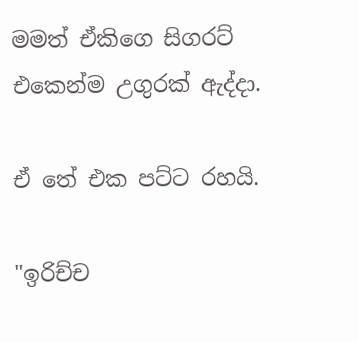මමත් ඒකිගෙ සිගරට් එකෙන්ම උගුරක් ඇද්දා.

ඒ තේ එක පට්ට රහයි.

"ඉරිච්ච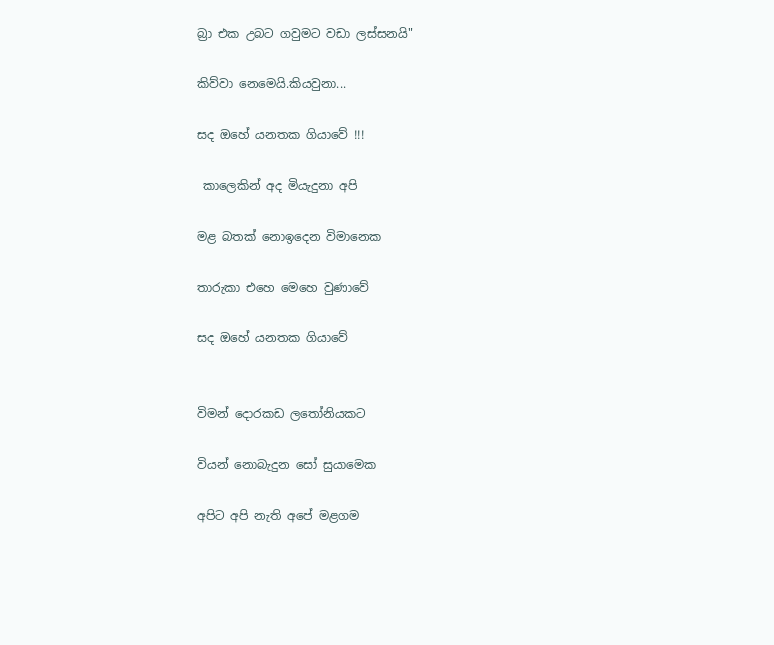බ්‍රා එක උබට ගවුමට වඩා ලස්සනයි"

කිව්වා නෙමෙයි.කියවුනා...

සද ඔහේ යනතක ගියාවේ !!!

 කාලෙකින් අද මියැදුනා අපි

මළ බතක් නොඉදෙන විමානෙක

තාරුකා එහෙ මෙහෙ වුණාවේ

සද ඔහේ යනතක ගියාවේ


විමන් දොරකඩ ලතෝනියකට

වියන් නොබැදුන සෝ සුයාමෙක

අපිට අපි නැති අපේ මළගම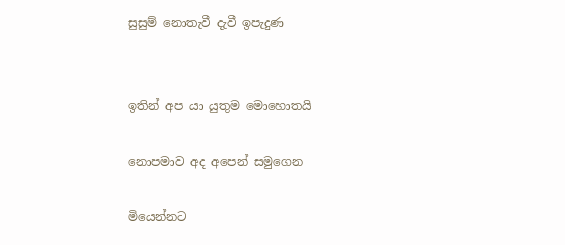සුසුම් නොතැවී දැවී ඉපැදුණ


ඉතින් අප යා යුතුම මොහොතයි

නොපමාව අද අපෙන් සමුගෙන

මියෙන්නට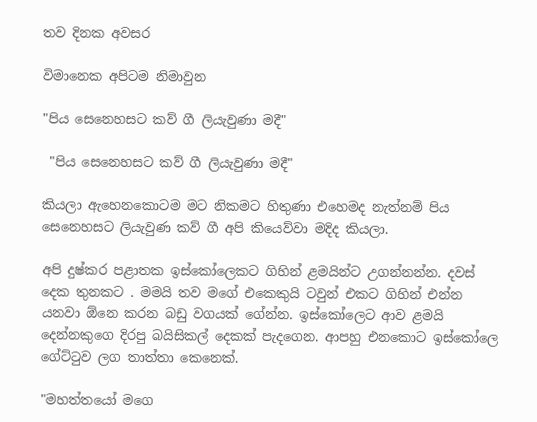තව දිනක අවසර

විමානෙක අපිටම නිමාවුන

"පිය සෙනෙහසට කව් ගී ලියැවුණා මදී"

 "පිය සෙනෙහසට කව් ගී ලියැවුණා මදී"

කියලා ඇහෙනකොටම මට නිකමට හිතුණා එහෙමද නැත්නම් පිය සෙනෙහසට ලියැවුණ කව් ගී අපි කියෙව්වා මදිද කියලා.

අපි දුෂ්කර පළාතක ඉස්කෝලෙකට ගිහින් ළමයින්ට උගන්නන්න. දවස් දෙක තුනකට . මමයි තව මගේ එකෙකුයි ටවුන් එකට ගිහින් එන්න යනවා ඕනෙ කරන බඩු වගයක් ගේන්න. ඉස්කෝලෙට ආව ළමයි දෙන්නකුගෙ දිරපු බයිසිකල් දෙකක් පැදගෙන. ආපහු එනකොට ඉස්කෝලෙ ගේට්ටුව ලග තාත්තා කෙනෙක්.

"මහත්තයෝ මගෙ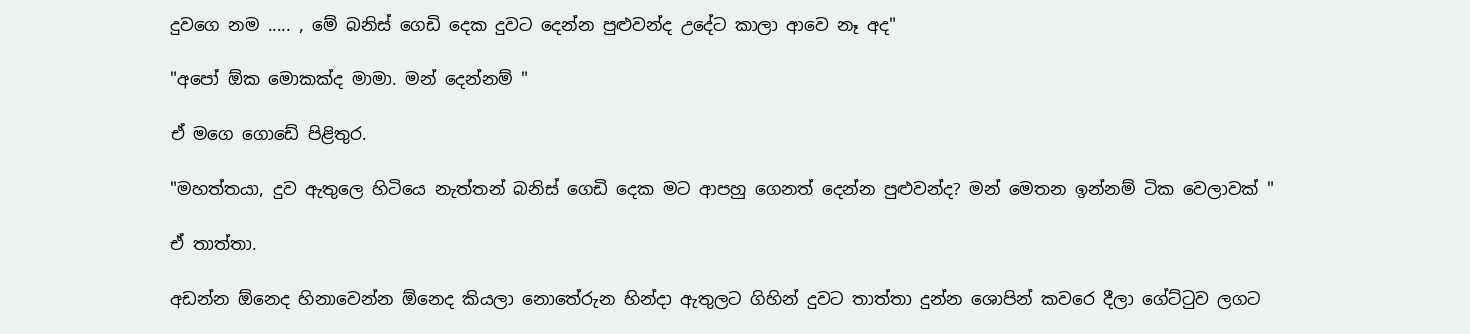දුවගෙ නම ..... , මේ බනිස් ගෙඩි දෙක දුවට දෙන්න පුළුවන්ද උදේට කාලා ආවෙ නෑ අද"

"අපෝ ඕක මොකක්ද මාමා. මන් දෙන්නම් "

ඒ මගෙ ගොඩේ පිළිතුර.

"මහත්තයා, දුව ඇතුලෙ හිටියෙ නැත්තන් බනිස් ගෙඩි දෙක මට ආපහු ගෙනත් දෙන්න පුළුවන්ද? මන් මෙතන ඉන්නම් ටික වෙලාවක් "

ඒ තාත්තා.

අඩන්න ඕනෙද හිනාවෙන්න ඕනෙද කියලා නොතේරුන හින්දා ඇතුලට ගිහින් දුවට තාත්තා දුන්න ශොපින් කවරෙ දීලා ගේට්ටුව ලගට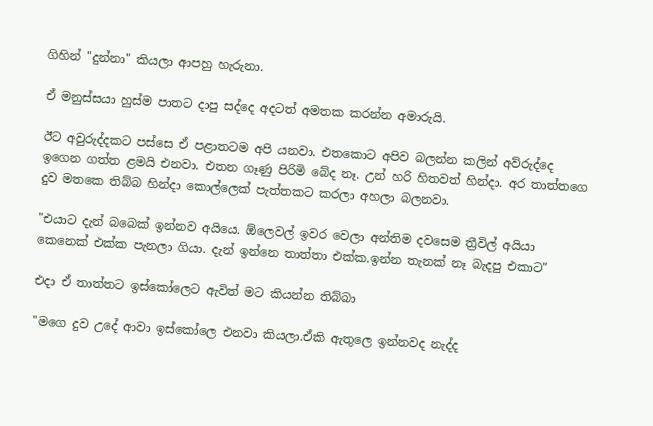ගිහින් "දුන්නා" කියලා ආපහු හැරුනා.

ඒ මනුස්සයා හුස්ම පාතට දාපු සද්දෙ අදටත් අමතක කරන්න අමාරුයි.

ඊට අවුරුද්දකට පස්සෙ ඒ පළාතටම අපි යනවා. එතකොට අපිව බලන්න කලින් අව්රුද්දෙ  ඉගෙන ගත්ත ළමයි එනවා. එතන ගෑණු පිරිමි බේද නෑ. උන් හරි හිතවත් හින්දා. අර තාත්තගෙ දුව මතකෙ තිබ්බ හින්දා කොල්ලෙක් පැත්තකට කරලා අහලා බලනවා.

"එයාට දැන් බබෙක් ඉන්නව අයියෙ. ඕලෙවල් ඉවර වෙලා අන්තිම දවසෙම ත්‍රීවිල් අයියා කෙනෙක් එක්ක පැනලා ගියා. දැන් ඉන්නෙ තාත්තා එක්ක.ඉන්න තැනක් නෑ බැදපු එකාට"

එදා ඒ තාත්තට ඉස්කෝලෙට ඇවිත් මට කියන්න තිබ්බා

"මගෙ දුව උදේ ආවා ඉස්කෝලෙ එනවා කියලා.ඒකි ඇතුලෙ ඉන්නවද නැද්ද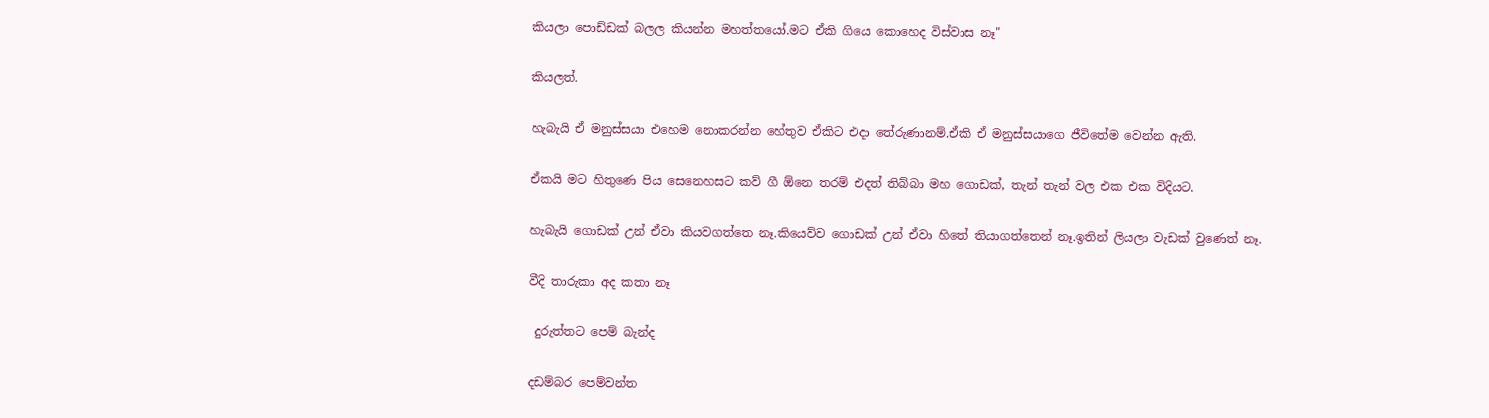කියලා පොඩ්ඩක් බලල කියන්න මහත්තයෝ.මට ඒකි ගියෙ කොහෙද විස්වාස නෑ"

කියලත්.

හැබැයි ඒ මනුස්සයා එහෙම නොකරන්න හේතුව ඒකිට එදා තේරුණානම්.ඒකි ඒ මනුස්සයාගෙ ජීවිතේම වෙන්න ඇති.

ඒකයි මට හිතුණෙ පිය සෙනෙහසට කව් ගී ඕනෙ තරම් එදත් තිබ්බා මහ ගොඩක්, තැන් තැන් වල එක එක විදියට.

හැබැයි ගොඩක් උන් ඒවා කියවගත්තෙ නෑ.කියෙව්ව ගොඩක් උන් ඒවා හිතේ තියාගත්තෙන් නෑ.ඉතින් ලියලා වැඩක් වුණෙත් නෑ.

වීදි තාරුකා අද කතා නෑ

 දුරුත්තට පෙම් බැන්ද

දඩම්බර පෙම්වන්ත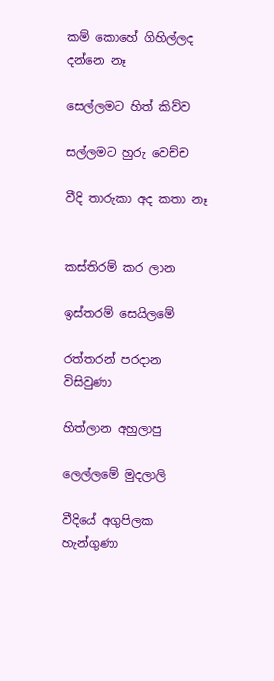කම් කොහේ ගිහිල්ලද දන්නෙ නෑ

සෙල්ලමට හිත් කිව්ව

සල්ලමට හුරු වෙච්ච

වීදි තාරුකා අද කතා නෑ


කස්තිරම් කර ලාන

ඉස්තරම් සෙයිලමේ

රත්තරන් පරදාන විසිවුණා

හිත්ලාන අහුලාපු

ලෙල්ලමේ මුදලාලි

වීදියේ අගුපිලක හැන්ගුණා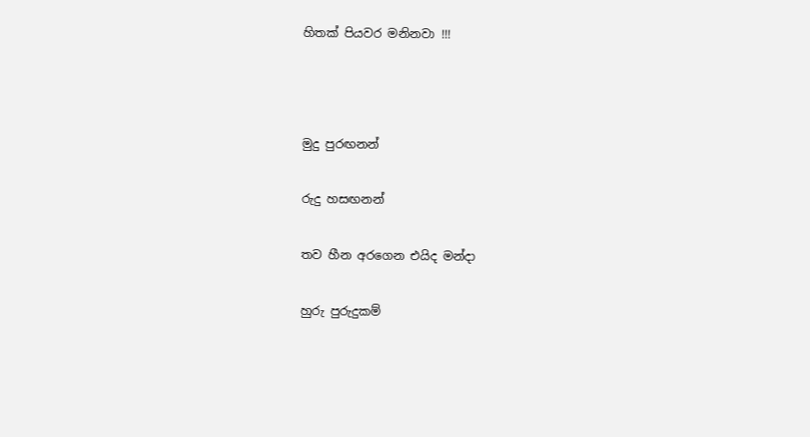හිතක් පියවර මනිනවා !!!



මුදු පුරඟනන්

රුදු හසඟනන්

තව හීන අරගෙන එයිද මන්දා

හුරු පුරුදුකම්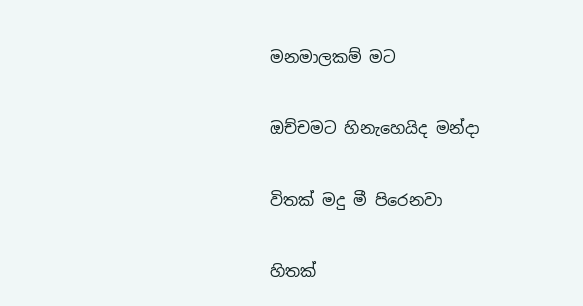මනමාලකම් මට

ඔච්චමට හිනැහෙයිද මන්දා

විතක් මදු මී පිරෙනවා

හිතක්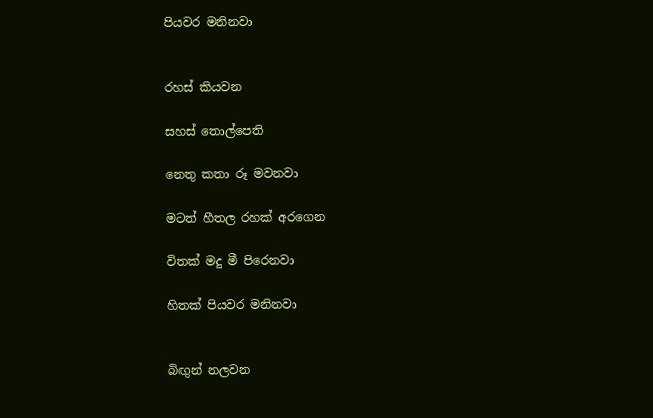පියවර මනිනවා


රහස් කියවන

සහස් තොල්පෙති

නෙතු කතා රූ මවනවා

මටත් හීතල රහක් අරගෙන

විතක් මදු මී පිරෙනවා

හිතක් පියවර මනිනවා


බිඟුන් නලවන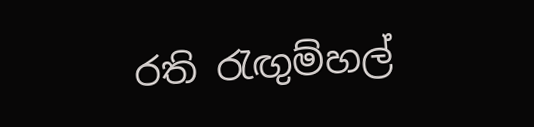රති රැඟුම්හල්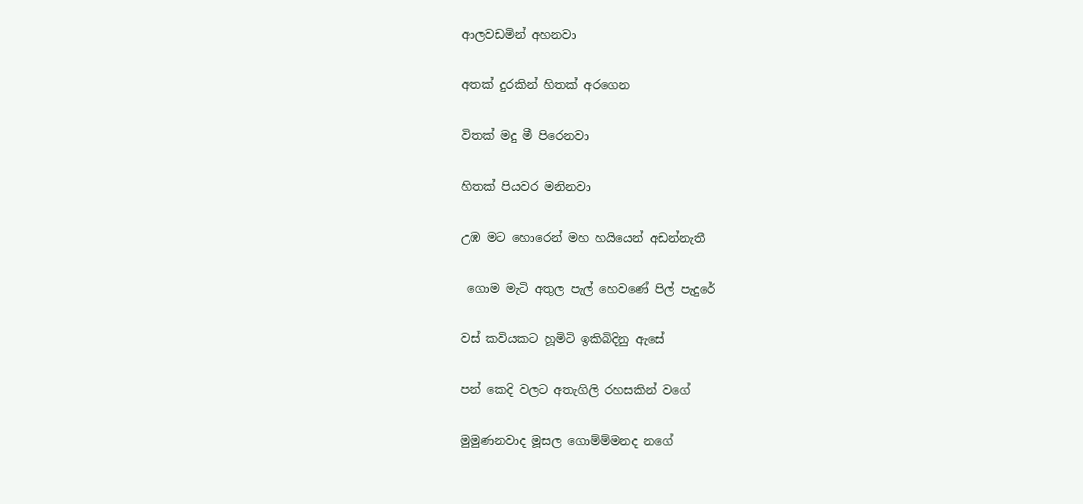ආලවඩමින් අහනවා

අතක් දුරකින් හිතක් අරගෙන

විතක් මදු මී පිරෙනවා

හිතක් පියවර මනිනවා

උඹ මට හොරෙන් මහ හයියෙන් අඩන්නැතී

 ගොම මැටි අතුල පැල් හෙවණේ පිල් පැදුරේ

වස් කවියකට හූමිටි ඉකිබිදිනු ඇසේ

පන් කෙදි වලට අතැගිලි රහසකින් වගේ

මුමුණනවාද මූසල ගොම්ම්මනද නගේ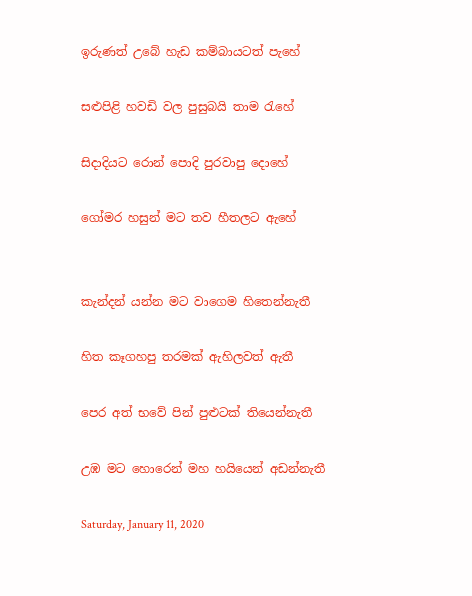ඉරුණත් උබේ හැඩ කම්බායටත් පැහේ

සළුපිළි හවඩි වල පුසුබයි තාම රැහේ

සිදාදියට රොන් පොදි පුරවාපු දොහේ

ගෝමර හසුන් මට තව හීතලට ඇහේ


කැන්දන් යන්න මට වාගෙම හිතෙන්නැතී

හිත කෑගහපු තරමක් ඇහිලවත් ඇතී

පෙර අත් භවේ පින් පුළුටක් තියෙන්නැතී

උඹ මට හොරෙන් මහ හයියෙන් අඩන්නැතී

Saturday, January 11, 2020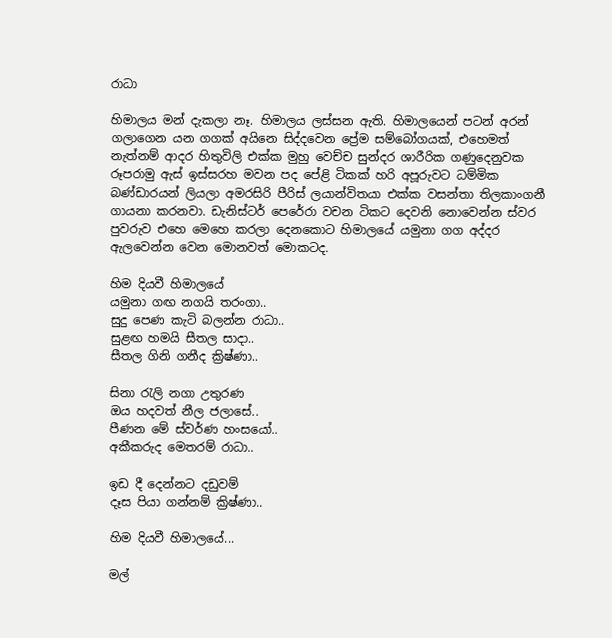රාධා

හිමාලය මන් දැකලා නෑ. හිමාලය ලස්සන ඇති. හිමාලයෙන් පටන් අරන් ගලාගෙන යන ගගක් අයිනෙ සිද්දවෙන ප්‍රේම සම්බෝගයක්, එහෙමත් නැත්නම් ආදර හිතුවිලි එක්ක මුහු වෙච්ච සුන්දර ශාරීරික ගණුදෙනුවක රූපරාමු ඇස් ඉස්සරහ මවන පද පේළි ටිකක් හරි අපූරුවට ධම්මික බණ්ඩාරයන් ලියලා අමරසිරි පීරිස් ලයාන්විතයා එක්ක වසන්තා තිලකාංගනී ගායනා කරනවා. ඩැනිස්ටර් පෙරේරා වචන ටිකට දෙවනි නොවෙන්න ස්වර පුවරුව එහෙ මෙහෙ කරලා දෙනකොට හිමාලයේ යමුනා ගග අද්දර ඇලවෙන්න වෙන මොනවත් මොකටද.

හිම දියවී හිමාලයේ
යමුනා ගඟ නගයි තරංගා..
සුදු පෙණ කැටි බලන්න රාධා..
සුළඟ හමයි සීතල සාදා..
සීතල ගිනි ගනීද ක්‍රිෂ්ණා..

සිනා රැලි නගා උතුරණ
ඔය හදවත් නීල ජලාසේ..
පීණන මේ ස්වර්ණ හංසයෝ..
අකීකරුද මෙතරම් රාධා..

ඉඩ දී දෙන්නට දඩුවම්
දෑස පියා ගන්නම් ක්‍රිෂ්ණා..

හිම දියවී හිමාලයේ...

මල්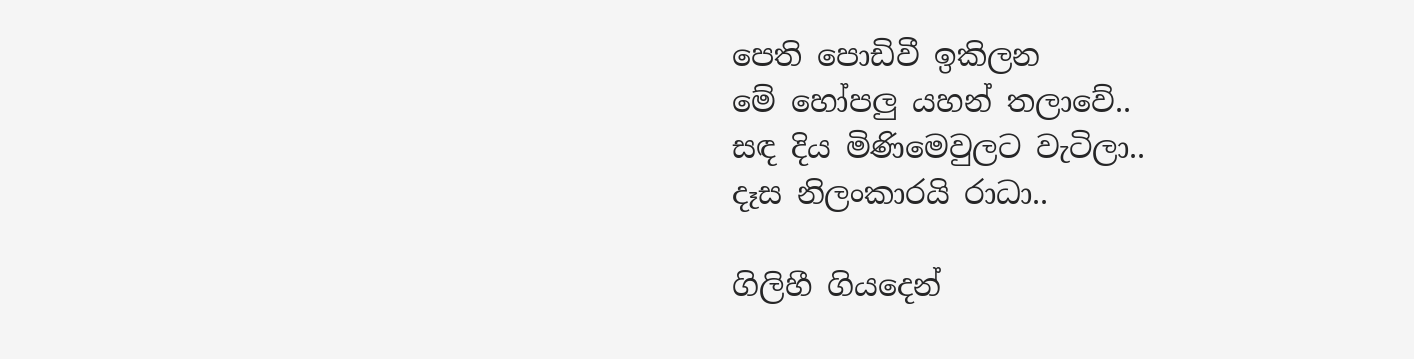පෙති පොඩිවී ඉකිලන
මේ හෝපලු යහන් තලාවේ..
සඳ දිය මිණිමෙවුලට වැටිලා..
දෑස නිලංකාරයි රාධා..

ගිලිහී ගියදෙන්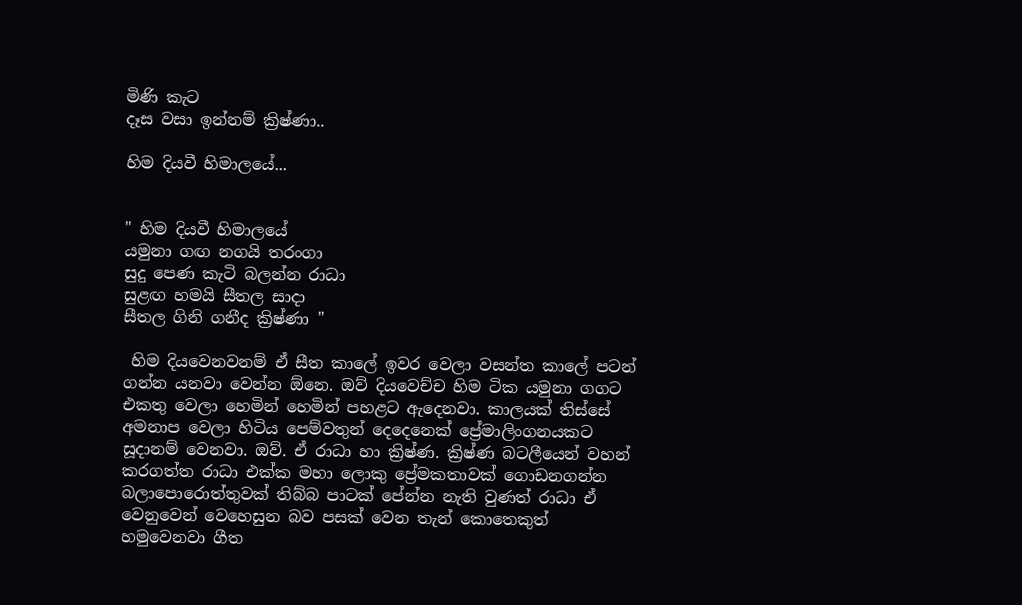මිණි කැට
දෑස වසා ඉන්නම් ක්‍රිෂ්ණා..

හිම දියවී හිමාලයේ...


" හිම දියවී හිමාලයේ
යමුනා ගඟ නගයි තරංගා
සුදු පෙණ කැටි බලන්න රාධා
සුළඟ හමයි සීතල සාදා
සීතල ගිනි ගනීද ක්‍රිෂ්ණා "

 හිම දියවෙනවනම් ඒ සීත කාලේ ඉවර වෙලා වසන්ත කාලේ පටන් ගන්න යනවා වෙන්න ඕනෙ. ඔව් දියවෙච්ච හිම ටික යමුනා ගගට එකතු වෙලා හෙමින් හෙමින් පහළට ඇදෙනවා. කාලයක් තිස්සේ අමනාප වෙලා හිටිය පෙම්වතුන් දෙදෙනෙක් ප්‍රේමාලිංගනයකට සූදානම් වෙනවා. ඔව්. ඒ රාධා හා ක්‍රිෂ්ණ. ක්‍රිෂ්ණ බටලීයෙන් වහන් කරගත්ත රාධා එක්ක මහා ලොකු ප්‍රේමකතාවක් ගොඩනගන්න බලාපොරොත්තුවක් තිබ්බ පාටක් පේන්න නැති වුණත් රාධා ඒ වෙනුවෙන් වෙහෙසුන බව පසක් වෙන තැන් කොතෙකුත් හමුවෙනවා ගීත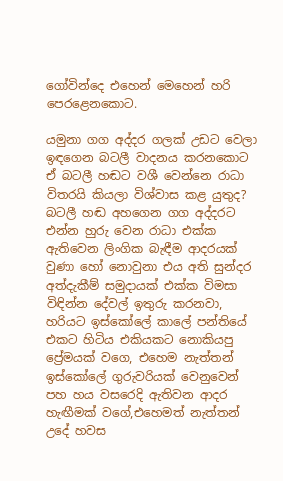ගෝවින්දෙ එහෙන් මෙහෙන් හරි පෙරළෙනකොට.

යමුනා ගග අද්දර ගලක් උඩට වෙලා ඉඳගෙන බටලී වාදනය කරනකොට ඒ බටලී හඬට වශී වෙන්නෙ රාධා විතරයි කියලා විශ්වාස කළ යුතුද? බටලී හඬ අහගෙන ගග අද්දරට එන්න හුරු වෙන රාධා එක්ක ඇතිවෙන ලිංගික බැඳීම ආදරයක් වුණා හෝ නොවුනා එය අති සුන්දර අත්දැකීම් සමුදායක් එක්ක විමසා විඳින්න දේවල් ඉතුරු කරනවා, හරියට ඉස්කෝලේ කාලේ පන්තියේ එකට හිටිය එකියකට නොකියපු ප්‍රේමයක් වගෙ, එහෙම නැත්තන් ඉස්කෝලේ ගුරුවරියක් වෙනුවෙන් පහ හය වසරෙදි ඇතිවන ආදර හැඟීමක් වගේ,එහෙමත් නැත්තන් උදේ හවස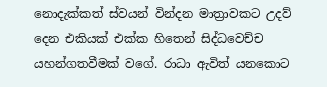නොදැක්කත් ස්වයන් වින්දන මාත්‍රාවකට උදව් දෙන එකියක් එක්ක හිතෙන් සිද්ධවෙච්ච යහන්ගතවීමක් වගේ. රාධා ඇවිත් යනකොට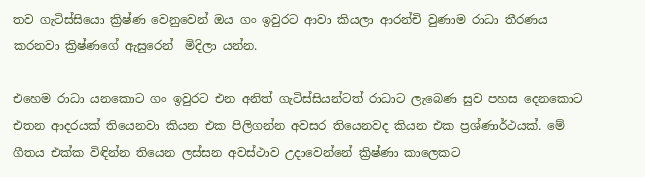තව ගැටිස්සියො ක්‍රිෂ්ණ වෙනුවෙන් ඔය ගං ඉවුරට ආවා කියලා ආරන්චි වුණාම රාධා තීරණය කරනවා ක්‍රිෂ්ණගේ ඇසුරෙන්  මිදිලා යන්න.

එහෙම රාධා යනකොට ගං ඉවුරට එන අනිත් ගැටිස්සියන්ටත් රාධාට ලැබෙණ සුව පහස දෙනකොට එතන ආදරයක් තියෙනවා කියන එක පිලිගන්න අවසර තියෙනවද කියන එක ප්‍රශ්ණාර්ථයක්. මේ ගීතය එක්ක විඳින්න තියෙන ලස්සන අවස්ථාව උදාවෙන්නේ ක්‍රිෂ්ණා කාලෙකට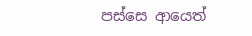පස්සෙ ආයෙත්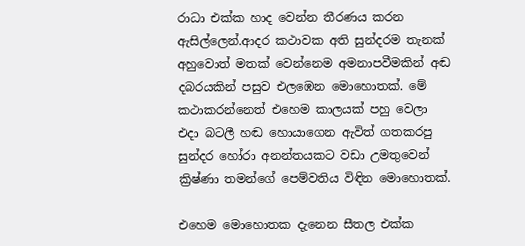රාධා එක්ක හාද වෙන්න තීරණය කරන ඇසිල්ලෙන්.ආදර කථාවක අති සුන්දරම තැනක් අහුවොත් මතක් වෙන්නෙම අමනාපවීමකින් අඬ දබරයකින් පසුව එලඹෙන මොහොතක්. මේ කථාකරන්නෙත් එහෙම කාලයක් පහු වෙලා එදා බටලී හඬ හොයාගෙන ඇවිත් ගතකරපු සුන්දර හෝරා අනන්තයකට වඩා උමතුවෙන් ක්‍රිෂ්ණා තමන්ගේ පෙම්වතිය විඳින මොහොතක්.

එහෙම මොහොතක දැනෙන සීතල එක්ක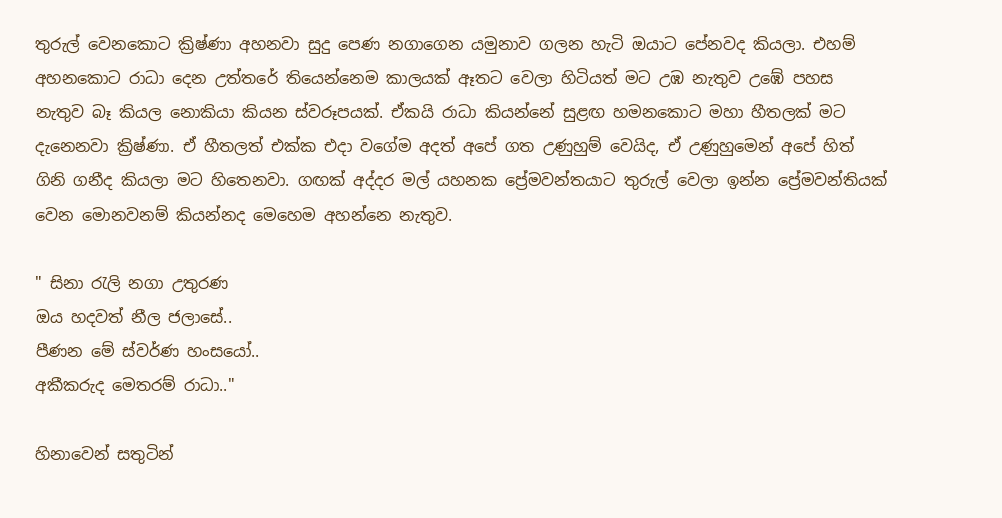තුරුල් වෙනකොට ක්‍රිෂ්ණා අහනවා සුදු පෙණ නගාගෙන යමුනාව ගලන හැටි ඔයාට පේනවද කියලා. එහම් අහනකොට රාධා දෙන උත්තරේ තියෙන්නෙම කාලයක් ඈතට වෙලා හිටියත් මට උඹ නැතුව උඹේ පහස නැතුව බෑ කියල නොකියා කියන ස්වරූපයක්. ඒකයි රාධා කියන්නේ සුළඟ හමනකොට මහා හීතලක් මට දැනෙනවා ක්‍රිෂ්ණා. ඒ හීතලත් එක්ක එදා වගේම අදත් අපේ ගත උණුහුම් වෙයිද, ඒ උණුහුමෙන් අපේ හිත් ගිනි ගනීද කියලා මට හිතෙනවා. ගඟක් අද්දර මල් යහනක ප්‍රේමවන්තයාට තුරුල් වෙලා ඉන්න ප්‍රේමවන්තියක් වෙන මොනවනම් කියන්නද මෙහෙම අහන්නෙ නැතුව.

" සිනා රැලි නගා උතුරණ
ඔය හදවත් නීල ජලාසේ..
පීණන මේ ස්වර්ණ හංසයෝ..
අකීකරුද මෙතරම් රාධා.."

හිනාවෙන් සතුටින්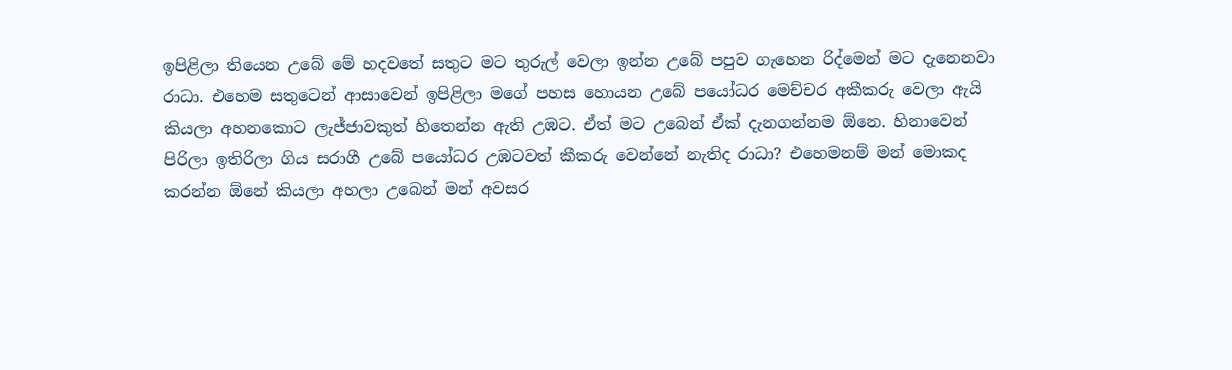ඉපිළිලා තියෙන උබේ මේ හදවතේ සතුට මට තුරුල් වෙලා ඉන්න උබේ පපුව ගැහෙන රිද්මෙන් මට දැනෙනවා රාධා. එහෙම සතුටෙන් ආසාවෙන් ඉපිළිලා මගේ පහස හොයන උබේ පයෝධර මෙච්චර අකීකරු වෙලා ඇයි කියලා අහනකොට ලැජ්ජාවකුත් හිතෙන්න ඇති උඹට. ඒත් මට උබෙන් ඒක් දැනගන්නම ඕනෙ. හිනාවෙන් පිරිලා ඉතිරිලා ගිය සරාගී උබේ පයෝධර උඹටවත් කීකරු වෙන්නේ නැතිද රාධා? එහෙමනම් මන් මොකද කරන්න ඕනේ කියලා අහලා උබෙන් මන් අවසර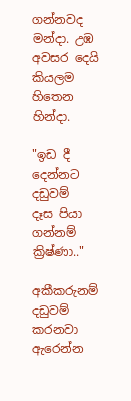ගන්නවද මන්දා. උඹ අවසර දෙයි කියලම හිතෙන හින්දා.

"ඉඩ දී දෙන්නට දඩුවම්
දෑස පියා ගන්නම් ක්‍රිෂ්ණා.."

අකීකරුනම් දඩුවම් කරනවා ඇරෙන්න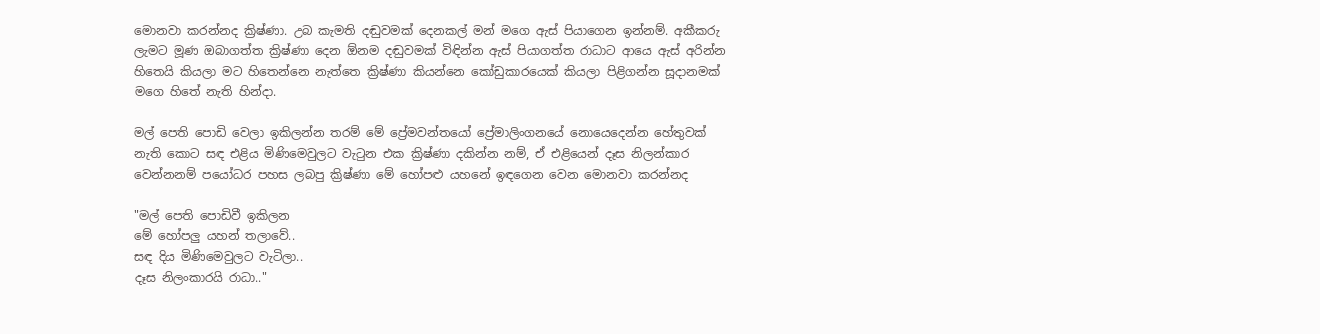මොනවා කරන්නද ක්‍රිෂ්ණා. උබ කැමති දඬුවමක් දෙනකල් මන් මගෙ ඇස් පියාගෙන ඉන්නම්. අකීකරු ලැමට මූණ ඔබාගත්ත ක්‍රිෂ්ණා දෙන ඕනම දඬුවමක් විඳින්න ඇස් පියාගත්ත රාධාට ආයෙ ඇස් අරින්න හිතෙයි කියලා මට හිතෙන්නෙ නැත්තෙ ක්‍රිෂ්ණා කියන්නෙ කෝඩුකාරයෙක් කියලා පිළිගන්න සූදානමක් මගෙ හිතේ නැති හින්දා.

මල් පෙති පොඩි වෙලා ඉකිලන්න තරම් මේ ප්‍රේමවන්තයෝ ප්‍රේමාලිංගනයේ නොයෙදෙන්න හේතුවක් නැති කොට සඳ එළිය මිණිමෙවුලට වැටුන එක ක්‍රිෂ්ණා දකින්න නම්, ඒ එළියෙන් දෑස නිලන්කාර වෙන්නනම් පයෝධර පහස ලබපු ක්‍රිෂ්ණා මේ හෝපළු යහනේ ඉඳගෙන වෙන මොනවා කරන්නද

"මල් පෙති පොඩිවී ඉකිලන
මේ හෝපලු යහන් තලාවේ..
සඳ දිය මිණිමෙවුලට වැටිලා..
දෑස නිලංකාරයි රාධා.."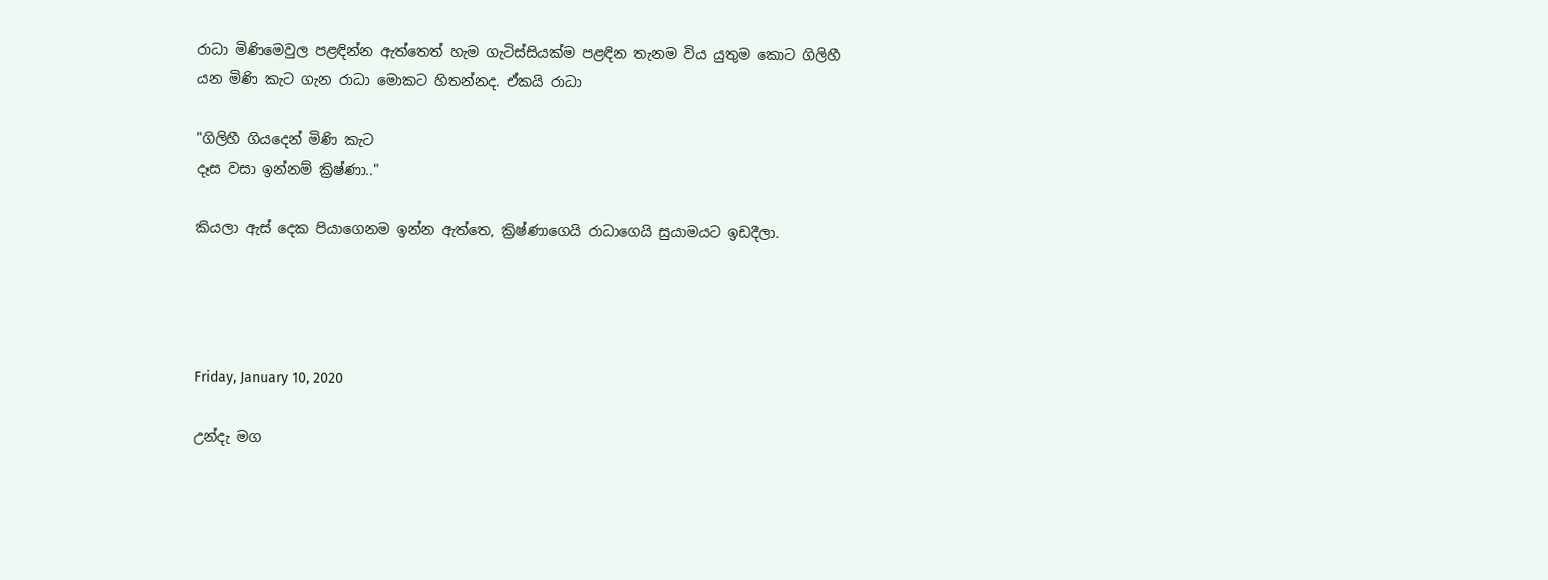රාධා මිණිමෙවුල පළඳින්න ඇත්තෙත් හැම ගැටිස්සියක්ම පළඳින තැනම විය යුතුම කොට ගිලිහී යන මිණි කැට ගැන රාධා මොකට හිතන්නද. ඒකයි රාධා

"ගිලිහී ගියදෙන් මිණි කැට
දෑස වසා ඉන්නම් ක්‍රිෂ්ණා.."

කියලා ඇස් දෙක පියාගෙනම ඉන්න ඇත්තෙ, ක්‍රිෂ්ණාගෙයි රාධාගෙයි සුයාමයට ඉඩදීලා.




Friday, January 10, 2020

උන්දැ මග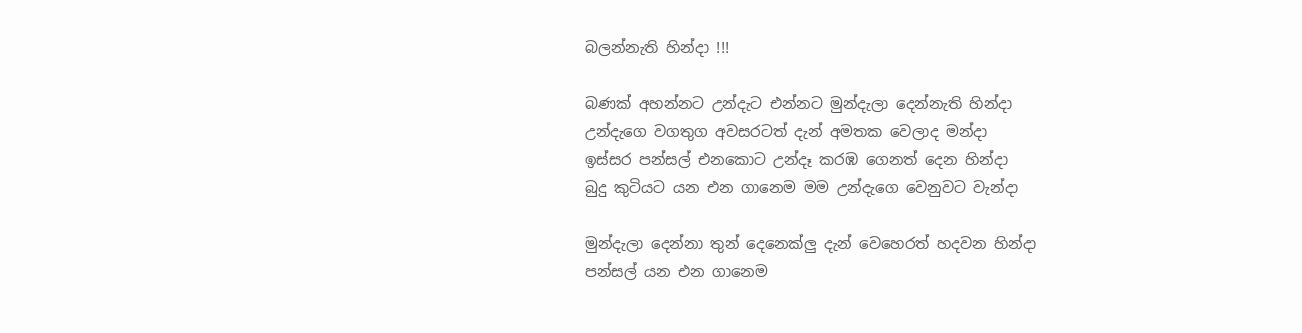බලන්නැති හින්දා !!!

බණක් අහන්නට උන්දැට එන්නට මුන්දැලා දෙන්නැති හින්දා
උන්දැගෙ වගතුග අවසරටත් දැන් අමතක වෙලාද මන්දා
ඉස්සර පන්සල් එනකොට උන්දෑ කරඹ ගෙනත් දෙන හින්දා
බුදු කුටියට යන එන ගානෙම මම උන්දැගෙ වෙනුවට වැන්දා

මුන්දැලා දෙන්නා තුන් දෙනෙක්ලු දැන් වෙහෙරත් හදවන හින්දා
පන්සල් යන එන ගානෙම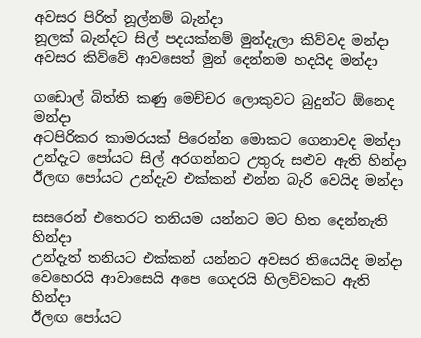අවසර පිරිත් නූල්නම් බැන්දා
නූලක් බැන්දට සිල් පදයක්නම් මුන්දැලා කිව්වද මන්දා
අවසර කිව්වේ ආවසෙත් මුන් දෙන්නම හදයිද මන්දා

ගඩොල් බිත්ති කණු මෙච්චර ලොකුවට බුදුන්ට ඕනෙද මන්දා
අටපිරිකර කාමරයක් පිරෙන්න මොකට ගෙනාවද මන්දා
උන්දැට පෝයට සිල් අරගන්නට උතුරු සළුව ඇති හින්දා
ඊලඟ පෝයට උන්දැව එක්කන් එන්න බැරි වෙයිද මන්දා

සසරෙන් එතෙරට තනියම යන්නට මට හිත දෙන්නැති හින්දා
උන්දැත් තනියට එක්කන් යන්නට අවසර තියෙයිද මන්දා
වෙහෙරයි ආවාසෙයි අපෙ ගෙදරයි හිලව්වකට ඇති හින්දා
ඊලඟ පෝයට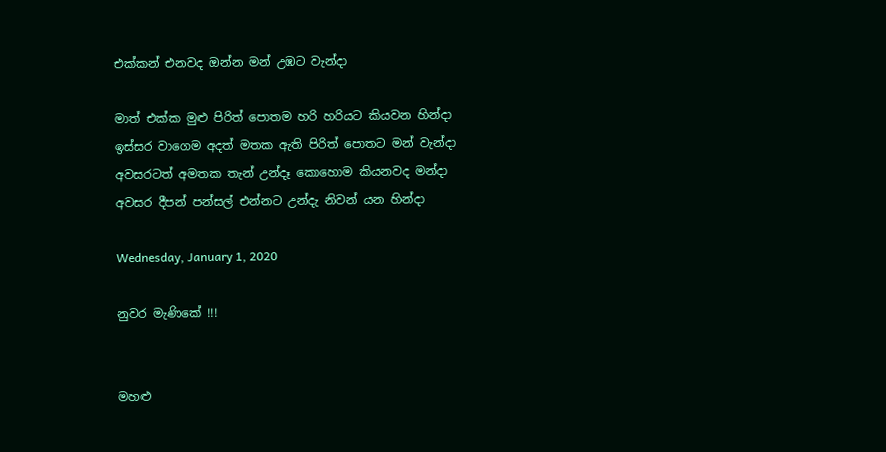එක්කන් එනවද ඔන්න මන් උඹට වැන්දා

මාත් එක්ක මුළු පිරිත් පොතම හරි හරියට කියවන හින්දා
ඉස්සර වාගෙම අදත් මතක ඇති පිරිත් පොතට මන් වැන්දා
අවසරටත් අමතක තැන් උන්දෑ කොහොම කියනවද මන්දා
අවසර දීපන් පන්සල් එන්නට උන්දැ නිවන් යන හින්දා

Wednesday, January 1, 2020

නුවර මැණිකේ !!!


මහළු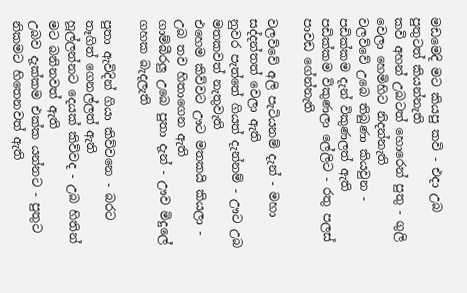මඩමෙදි මට කියපු කවි - එදා උබ පුතුටත් කියන්නැති
කවි අහන් උබටත් හොරෙන් පුතු - ගුලි වෙලා හෙමිහිට නිදන්නැති
වලව්වේ උබෙ තිබුණා කියවුන - පඩික්කම දැන් විකුණලත් ඇති
පඩික්කම විකුණලා ලේලිට - රතු පලස් පාවඩ ගේන්නැති

වලව්වේ අලි පැටියනම් දැන් - මහා සද්දන්තත් වෙලා ඇති
නුවර පැත්තේ ගියත් දැන්නම් - ඌට උබ මතකවත් නැතුවැති
එහෙම කිව්වට ඌට මතකයි කියලා - උබ තව හිතාගෙන ඇති
ගාම්බීරලු උබෙ පුතා දැන් - ඌව මිදුලේ ගහක බැදලැති

පුතා ඇවිදින් ගියා කිව්වනෙ - බරට තෑගිත් ගෙනල්ලත් ඇති
හූල්ලන්නට දෙයක් කිව්වද - උබ හිතින් මට බනිනවත් ඇති
උබව දැක්කම එක්ක යන්නට - පුතුට නිකමට හිතෙනවත් ඇති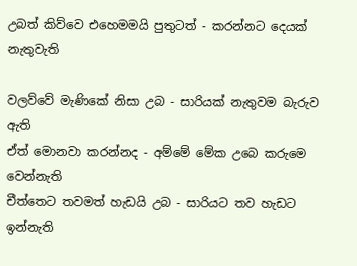උබත් කිව්වෙ එහෙමමයි පුතුටත් - කරන්නට දෙයක් නැතුවැති

වලව්වේ මැණිකේ නිසා උබ - සාරියක් නැතුවම බැරුව ඇති
ඒත් මොනවා කරන්නද - අම්මේ මේක උබෙ කරුමෙ වෙන්නැති
චීත්තෙට තවමත් හැඩයි උබ - සාරියට තව හැඩට ඉන්නැති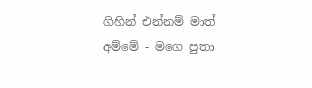ගිහින් එන්නම් මාත් අම්මේ - මගෙ පුතා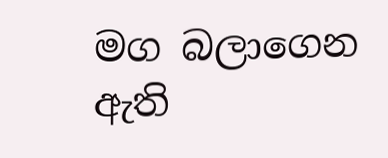මග බලාගෙන ඇති